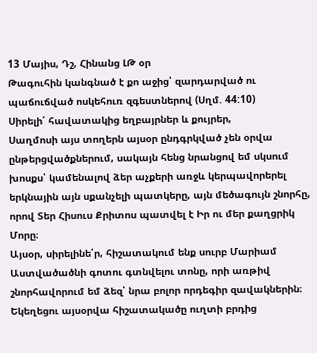13 Մայիս, Դշ, Հինանց ԼԹ օր
Թագուհին կանգնած է քո աջից՝ զարդարված ու պաճուճված ոսկեհուռ զգեստներով (Սղմ. 44:10)
Սիրելի՛ հավատակից եղբայրներ և քույրեր,
Սաղմոսի այս տողերն այսօր ընդգրկված չեն օրվա ընթերցվածքներում, սակայն հենց նրանցով եմ սկսում խոսքս՝ կամենալով ձեր աչքերի առջև կերպավորերել երկնային այն սքանչելի պատկերը, այն մեծագույն շնորհը, որով Տեր Հիսուս Քրիտոս պատվել է Իր ու մեր քաղցրիկ Մորը։
Այսօր, սիրելինե՛ր, հիշատակում ենք սուրբ Մարիամ Աստվածածնի գոտու գտնվելու տոնը, որի առթիվ շնորհավորում եմ ձեզ՝ նրա բոլոր որդեգիր զավակներին։
Եկեղեցու այսօրվա հիշատակածը ուղտի բրդից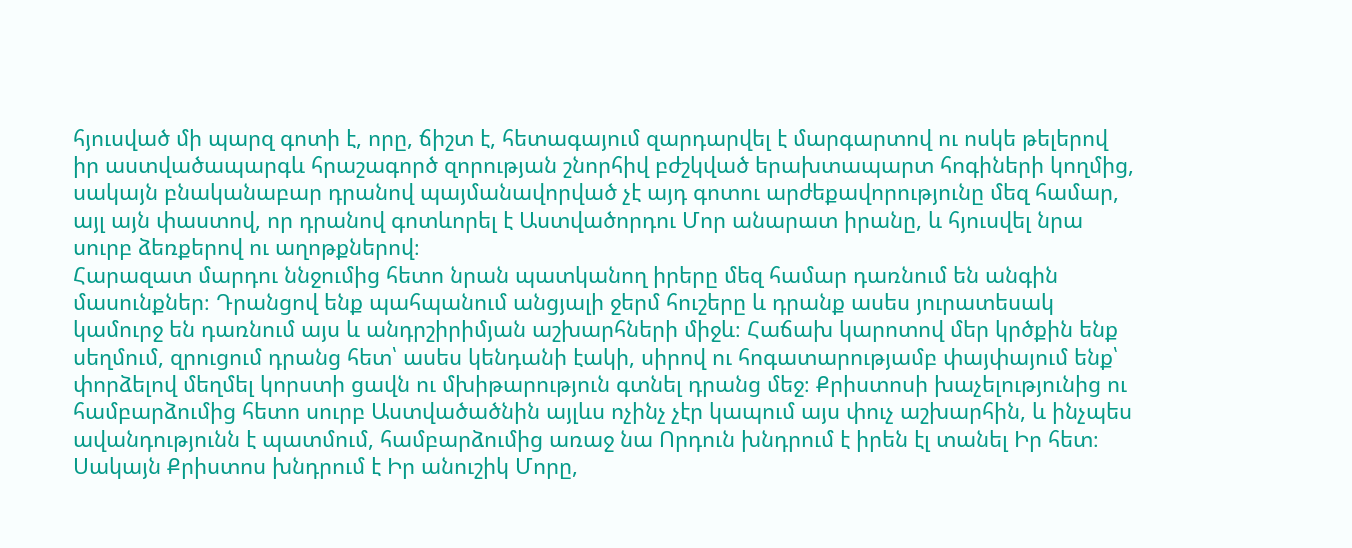հյուսված մի պարզ գոտի է, որը, ճիշտ է, հետագայում զարդարվել է մարգարտով ու ոսկե թելերով իր աստվածապարգև հրաշագործ զորության շնորհիվ բժշկված երախտապարտ հոգիների կողմից, սակայն բնականաբար դրանով պայմանավորված չէ այդ գոտու արժեքավորությունը մեզ համար, այլ այն փաստով, որ դրանով գոտևորել է Աստվածորդու Մոր անարատ իրանը, և հյուսվել նրա սուրբ ձեռքերով ու աղոթքներով։
Հարազատ մարդու ննջումից հետո նրան պատկանող իրերը մեզ համար դառնում են անգին մասունքներ։ Դրանցով ենք պահպանում անցյալի ջերմ հուշերը և դրանք ասես յուրատեսակ կամուրջ են դառնում այս և անդրշիրիմյան աշխարհների միջև։ Հաճախ կարոտով մեր կրծքին ենք սեղմում, զրուցում դրանց հետ՝ ասես կենդանի էակի, սիրով ու հոգատարությամբ փայփայում ենք՝ փորձելով մեղմել կորստի ցավն ու մխիթարություն գտնել դրանց մեջ։ Քրիստոսի խաչելությունից ու համբարձումից հետո սուրբ Աստվածածնին այլևս ոչինչ չէր կապում այս փուչ աշխարհին, և ինչպես ավանդությունն է պատմում, համբարձումից առաջ նա Որդուն խնդրում է իրեն էլ տանել Իր հետ։ Սակայն Քրիստոս խնդրում է Իր անուշիկ Մորը,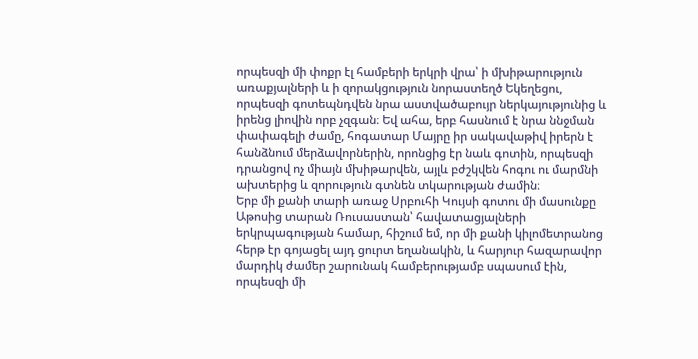որպեսզի մի փոքր էլ համբերի երկրի վրա՝ ի մխիթարություն առաքյալների և ի զորակցություն նորաստեղծ Եկեղեցու, որպեսզի գոտեպնդվեն նրա աստվածաբույր ներկայությունից և իրենց լիովին որբ չզգան։ Եվ ահա, երբ հասնում է նրա ննջման փափագելի ժամը, հոգատար Մայրը իր սակավաթիվ իրերն է հանձնում մերձավորներին, որոնցից էր նաև գոտին, որպեսզի դրանցով ոչ միայն մխիթարվեն, այլև բժշկվեն հոգու ու մարմնի ախտերից և զորություն գտնեն տկարության ժամին։
Երբ մի քանի տարի առաջ Սրբուհի Կույսի գոտու մի մասունքը Աթոսից տարան Ռուսաստան՝ հավատացյալների երկրպագության համար, հիշում եմ, որ մի քանի կիլոմետրանոց հերթ էր գոյացել այդ ցուրտ եղանակին, և հարյուր հազարավոր մարդիկ ժամեր շարունակ համբերությամբ սպասում էին, որպեսզի մի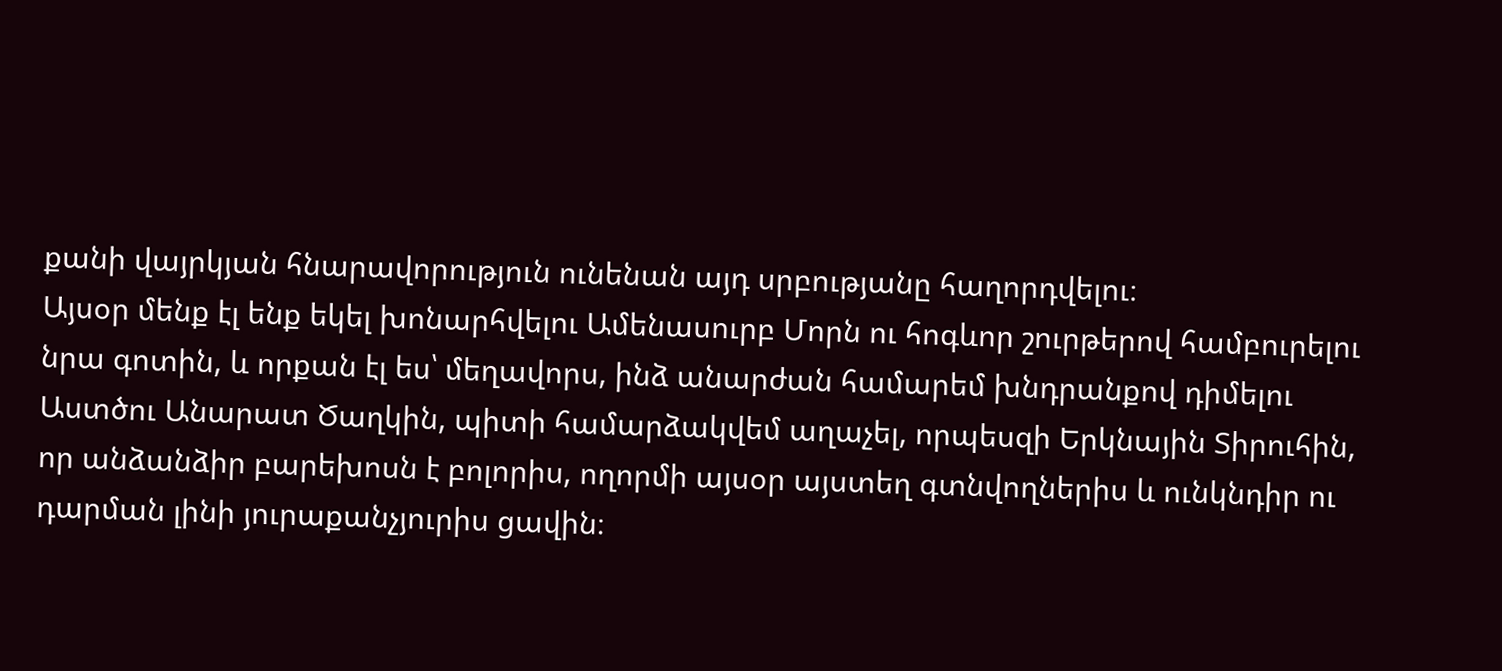քանի վայրկյան հնարավորություն ունենան այդ սրբությանը հաղորդվելու։
Այսօր մենք էլ ենք եկել խոնարհվելու Ամենասուրբ Մորն ու հոգևոր շուրթերով համբուրելու նրա գոտին, և որքան էլ ես՝ մեղավորս, ինձ անարժան համարեմ խնդրանքով դիմելու Աստծու Անարատ Ծաղկին, պիտի համարձակվեմ աղաչել, որպեսզի Երկնային Տիրուհին, որ անձանձիր բարեխոսն է բոլորիս, ողորմի այսօր այստեղ գտնվողներիս և ունկնդիր ու դարման լինի յուրաքանչյուրիս ցավին։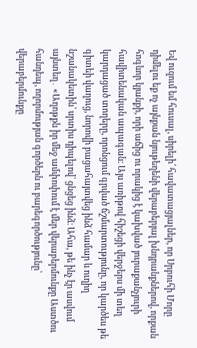Եվ ուզում եմ հուսալ, սիրելի՛ հավատացյալներ, որ Սրբուհի Մորը դիմելու եք ոչ այնքան նյութեղենի վերաբերյալ խնդրանքներով, որքան հոգևոր կյանքի, որի աճից ու որակից է կախված յուրաքանչյուրի հավիտենական ապագան։ Այս առիթով հիշեցի վերջերս մի տեղ կարդացած տողերը, որոնցում գրված ճշմարտությունը, որ կարծես թե գիտեի վաղուց, նորովի բացահայտվեց ինձ համար և ուղիղ նշանակետին՝ սրտիս դիպելով՝ ցնցեց ինձ։ Ահա, թե ինչ էր ասվում այնտեղ․ «Աղոթքն իր մեջ ամփոփում է մեր վերաբերմունքը Աստծու հանդեպ, ողորմության գործերն ու բարեգործությունը՝ վերաբերմունքը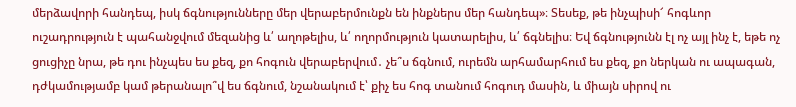մերձավորի հանդեպ, իսկ ճգնությունները մեր վերաբերմունքն են ինքներս մեր հանդեպ»։ Տեսեք, թե ինչպիսի՜ հոգևոր ուշադրություն է պահանջվում մեզանից և՛ աղոթելիս, և՛ ողորմություն կատարելիս, և՛ ճգնելիս։ Եվ ճգնությունն էլ ոչ այլ ինչ է, եթե ոչ ցուցիչը նրա, թե դու ինչպես ես քեզ, քո հոգուն վերաբերվում․ չե՞ս ճգնում, ուրեմն արհամարհում ես քեզ, քո ներկան ու ապագան, դժկամությամբ կամ թերանալո՞վ ես ճգնում, նշանակում է՝ քիչ ես հոգ տանում հոգուդ մասին, և միայն սիրով ու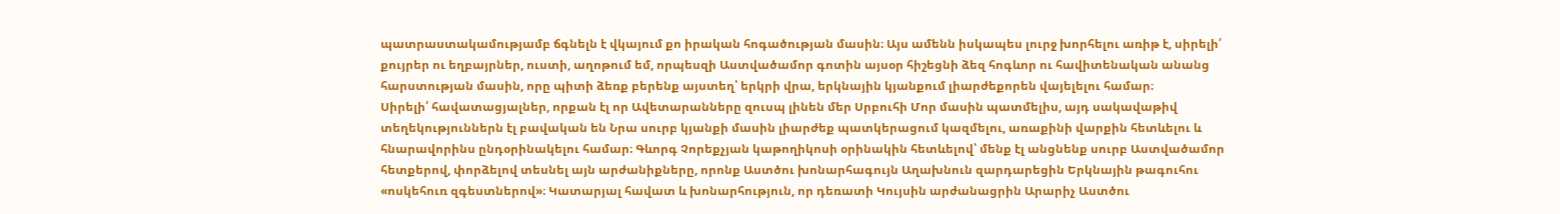պատրաստակամությամբ ճգնելն է վկայում քո իրական հոգածության մասին։ Այս ամենն իսկապես լուրջ խորհելու առիթ է, սիրելի՛ քույրեր ու եղբայրներ, ուստի, աղոթում եմ, որպեսզի Աստվածամոր գոտին այսօր հիշեցնի ձեզ հոգևոր ու հավիտենական անանց հարստության մասին, որը պիտի ձեռք բերենք այստեղ՝ երկրի վրա, երկնային կյանքում լիարժեքորեն վայելելու համար։
Սիրելի՛ հավատացյալներ, որքան էլ որ Ավետարանները զուսպ լինեն մեր Սրբուհի Մոր մասին պատմելիս, այդ սակավաթիվ տեղեկություններն էլ բավական են Նրա սուրբ կյանքի մասին լիարժեք պատկերացում կազմելու, առաքինի վարքին հետևելու և հնարավորինս ընդօրինակելու համար։ Գևորգ Չորեքչյան կաթողիկոսի օրինակին հետևելով՝ մենք էլ անցնենք սուրբ Աստվածամոր հետքերով, փորձելով տեսնել այն արժանիքները, որոնք Աստծու խոնարհագույն Աղախնուն զարդարեցին Երկնային թագուհու «ոսկեհուռ զգեստներով»։ Կատարյալ հավատ և խոնարհություն, որ դեռատի Կույսին արժանացրին Արարիչ Աստծու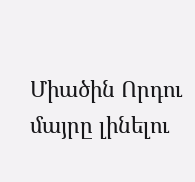Միածին Որդու մայրը լինելու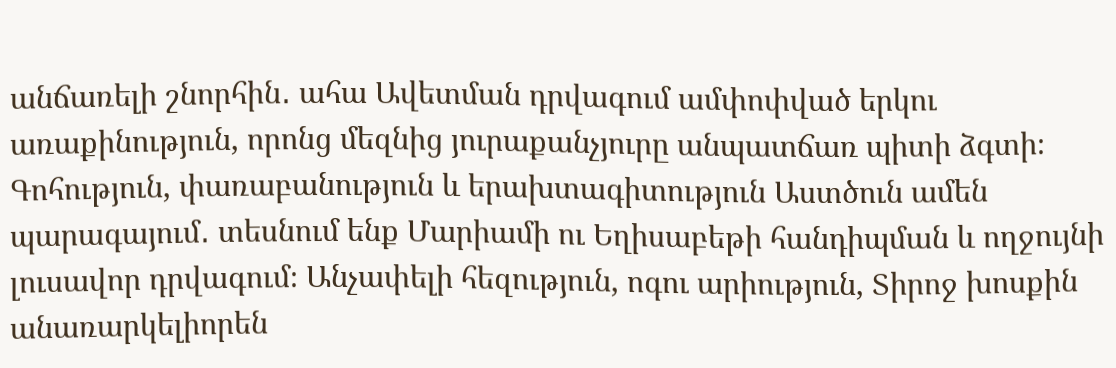անճառելի շնորհին․ ահա Ավետման դրվագում ամփոփված երկու առաքինություն, որոնց մեզնից յուրաքանչյուրը անպատճառ պիտի ձգտի։ Գոհություն, փառաբանություն և երախտագիտություն Աստծուն ամեն պարագայում․ տեսնում ենք Մարիամի ու Եղիսաբեթի հանդիպման և ողջույնի լուսավոր դրվագում։ Անչափելի հեզություն, ոգու արիություն, Տիրոջ խոսքին անառարկելիորեն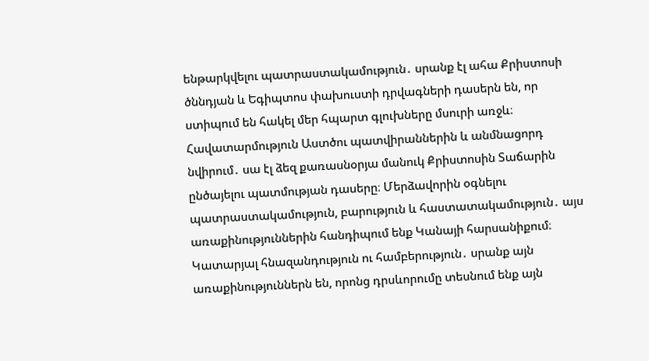ենթարկվելու պատրաստակամություն․ սրանք էլ ահա Քրիստոսի ծննդյան և Եգիպտոս փախուստի դրվագների դասերն են, որ ստիպում են հակել մեր հպարտ գլուխները մսուրի առջև։
Հավատարմություն Աստծու պատվիրաններին և անմնացորդ նվիրում․ սա էլ ձեզ քառասնօրյա մանուկ Քրիստոսին Տաճարին ընծայելու պատմության դասերը։ Մերձավորին օգնելու պատրաստակամություն, բարություն և հաստատակամություն․ այս առաքինություններին հանդիպում ենք Կանայի հարսանիքում։ Կատարյալ հնազանդություն ու համբերություն․ սրանք այն առաքինություններն են, որոնց դրսևորումը տեսնում ենք այն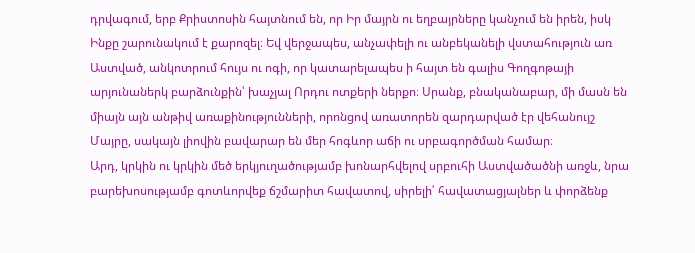դրվագում, երբ Քրիստոսին հայտնում են, որ Իր մայրն ու եղբայրները կանչում են իրեն, իսկ Ինքը շարունակում է քարոզել։ Եվ վերջապես, անչափելի ու անբեկանելի վստահություն առ Աստված, անկոտրում հույս ու ոգի, որ կատարելապես ի հայտ են գալիս Գողգոթայի արյունաներկ բարձունքին՝ խաչյալ Որդու ոտքերի ներքո։ Սրանք, բնականաբար, մի մասն են միայն այն անթիվ առաքինությունների, որոնցով առատորեն զարդարված էր վեհանույշ Մայրը, սակայն լիովին բավարար են մեր հոգևոր աճի ու սրբագործման համար։
Արդ, կրկին ու կրկին մեծ երկյուղածությամբ խոնարհվելով սրբուհի Աստվածածնի առջև, նրա բարեխոսությամբ գոտևորվեք ճշմարիտ հավատով, սիրելի՛ հավատացյալներ և փորձենք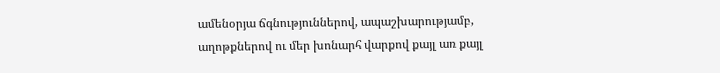ամենօրյա ճգնություններով, ապաշխարությամբ, աղոթքներով ու մեր խոնարհ վարքով քայլ առ քայլ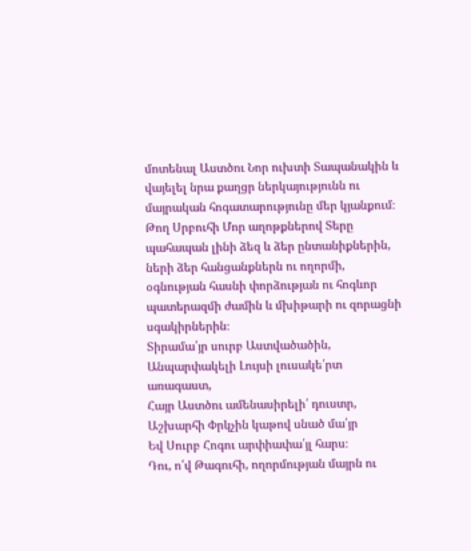մոտենալ Աստծու Նոր ուխտի Տապանակին և վայելել նրա քաղցր ներկայությունն ու մայրական հոգատարությունը մեր կյանքում։ Թող Սրբուհի Մոր աղոթքներով Տերը պահապան լինի ձեզ և ձեր ընտանիքներին, ների ձեր հանցանքներն ու ողորմի, օգնության հասնի փորձության ու հոգևոր պատերազմի ժամին և մխիթարի ու զորացնի սգակիրներին։
Տիրամա՛յր սուրբ Աստվածածին,
Անպարփակելի Լույսի լուսակե՛րտ առագաստ,
Հայր Աստծու ամենասիրելի՛ դուստր,
Աշխարհի Փրկչին կաթով սնած մա՛յր
Եվ Սուրբ Հոգու արփիափա՛յլ հարս։
Դու, ո՛վ Թագուհի, ողորմության մայրն ու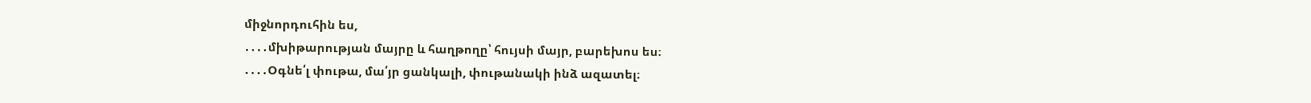միջնորդուհին ես,
․․․․մխիթարության մայրը և հաղթողը՝ հույսի մայր, բարեխոս ես։
․․․․Օգնե՛լ փութա, մա՛յր ցանկալի, փութանակի ինձ ազատել։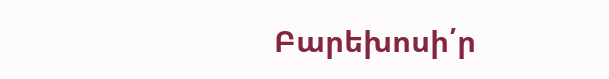Բարեխոսի՛ր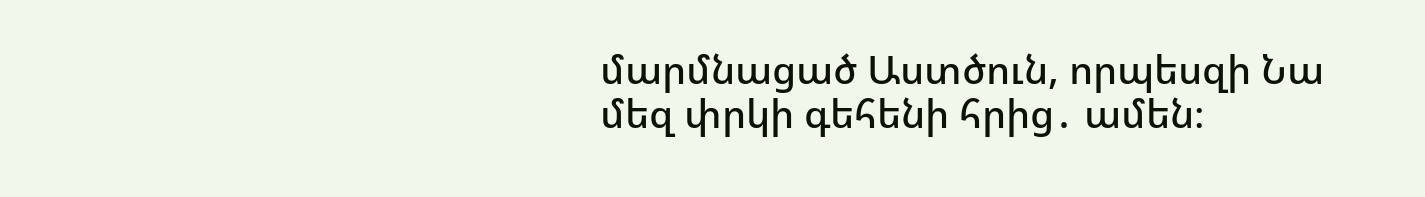մարմնացած Աստծուն, որպեսզի Նա մեզ փրկի գեհենի հրից․ ամեն։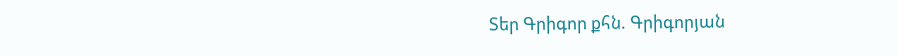Տեր Գրիգոր քհն. Գրիգորյան